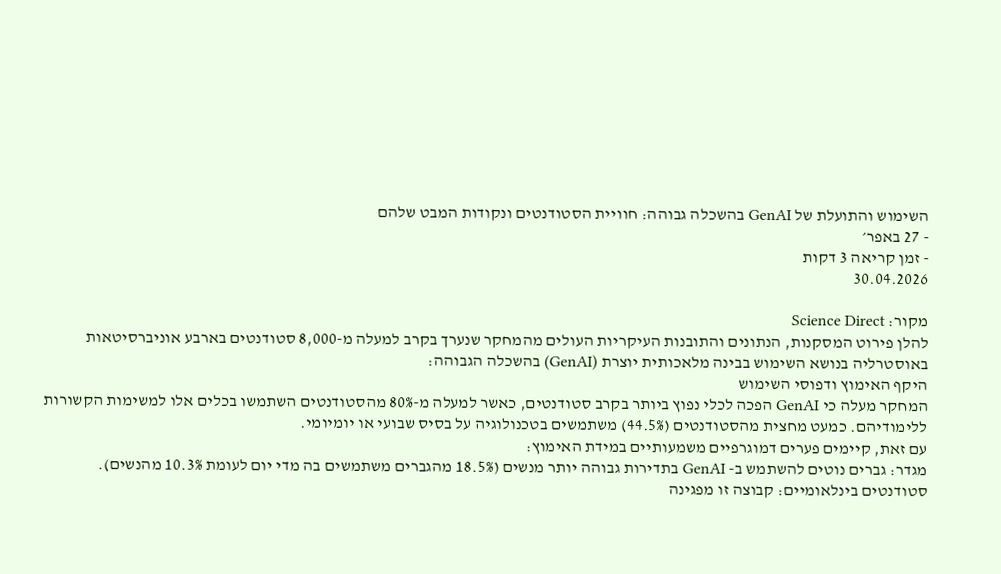השימוש והתועלת של GenAI בהשכלה גבוהה: חוויית הסטודנטים ונקודות המבט שלהם
- 27 באפר׳
- זמן קריאה 3 דקות
30.04.2026

מקור: Science Direct
להלן פירוט המסקנות, הנתונים והתובנות העיקריות העולים מהמחקר שנערך בקרב למעלה מ-8,000 סטודנטים בארבע אוניברסיטאות באוסטרליה בנושא השימוש בבינה מלאכותית יוצרת (GenAI) בהשכלה הגבוהה:
היקף האימוץ ודפוסי השימוש
המחקר מעלה כי GenAI הפכה לכלי נפוץ ביותר בקרב סטודנטים, כאשר למעלה מ-80% מהסטודנטים השתמשו בכלים אלו למשימות הקשורות ללימודיהם. כמעט מחצית מהסטודנטים (44.5%) משתמשים בטכנולוגיה על בסיס שבועי או יומיומי.
עם זאת, קיימים פערים דמוגרפיים משמעותיים במידת האימוץ:
מגדר: גברים נוטים להשתמש ב- GenAI בתדירות גבוהה יותר מנשים (18.5% מהגברים משתמשים בה מדי יום לעומת 10.3% מהנשים).
סטודנטים בינלאומיים: קבוצה זו מפגינה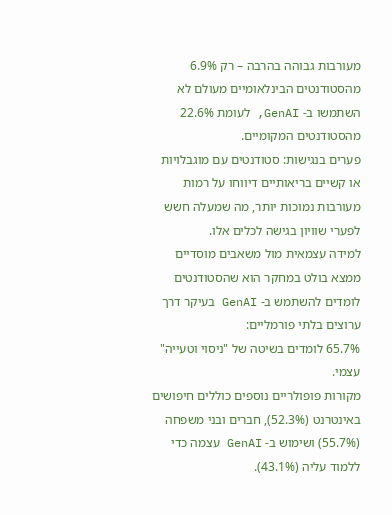מעורבות גבוהה בהרבה – רק 6.9% מהסטודנטים הבינלאומיים מעולם לא השתמשו ב- GenAI, לעומת 22.6% מהסטודנטים המקומיים.
פערים בנגישות: סטודנטים עם מוגבלויות או קשיים בריאותיים דיווחו על רמות מעורבות נמוכות יותר, מה שמעלה חשש לפערי שוויון בגישה לכלים אלו.
למידה עצמאית מול משאבים מוסדיים
ממצא בולט במחקר הוא שהסטודנטים לומדים להשתמש ב- GenAI בעיקר דרך ערוצים בלתי פורמליים:
65.7% לומדים בשיטה של "ניסוי וטעייה" עצמי.
מקורות פופולריים נוספים כוללים חיפושים באינטרנט (52.3%), חברים ובני משפחה (55.7%) ושימוש ב- GenAI עצמה כדי ללמוד עליה (43.1%).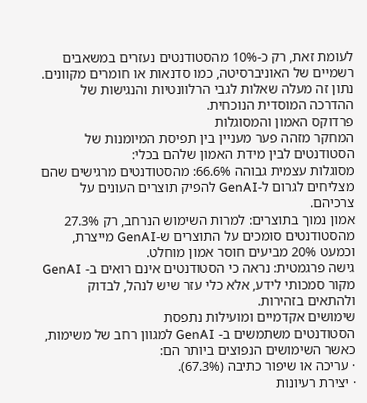לעומת זאת, רק כ-10% מהסטודנטים נעזרים במשאבים רשמיים של האוניברסיטה, כמו סדנאות או חומרים מקוונים. נתון זה מעלה שאלות לגבי הרלוונטיות והנגישות של ההדרכה המוסדית הנוכחית.
פרדוקס האמון והמסוגלות
המחקר מזהה פער מעניין בין תפיסת המיומנות של הסטודנטים לבין מידת האמון שלהם בכלי:
מסוגלות עצמית גבוהה 66.6%: מהסטודנטים מרגישים שהם מצליחים לגרום ל-GenAI להפיק תוצרים העונים על צרכיהם.
אמון נמוך בתוצרים: למרות השימוש הנרחב, רק 27.3% מהסטודנטים סומכים על התוצרים ש-GenAI מייצרת, וכמעט 20% מביעים חוסר אמון מוחלט.
גישה פרגמטית: נראה כי הסטודנטים אינם רואים ב- GenAI מקור סמכותי לידע, אלא כלי עזר שיש לנהל, לבדוק ולהתאים בזהירות.
שימושים אקדמיים ומועילות נתפסת
הסטודנטים משתמשים ב- GenAI למגוון רחב של משימות, כאשר השימושים הנפוצים ביותר הם:
· עריכה או שיפור כתיבה (67.3%).
· יצירת רעיונות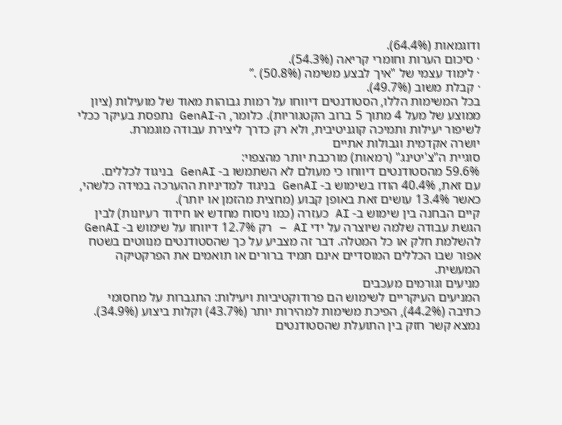ודוגמאות (64.4%).
· סיכום הערות וחומרי קריאה (54.3%).
· לימוד עצמי של "איך לבצע משימה (50.8%) .”
· קבלת משוב (49.7%).
בכל המשימות הללו, הסטודנטים דיווחו על רמות גבוהות מאוד של מועילות (ציון ממוצע של מעל 4 מתוך 5 ברוב הקטגוריות). כלומר, ה-GenAI נתפסת בעיקר ככלי לשיפור יעילות ותמיכה קוגניטיבית, ולא רק כדרך ליצירת עבודה מוגמרת.
יושרה אקדמית וגבולות אתיים
סוגיית ה"צ'יטינג" (רמאות) מורכבת יותר מהצפוי:
59.6% מהסטודנטים דיווחו כי מעולם לא השתמשו ב- GenAI בניגוד לכללים.
עם זאת, 40.4% הודו בשימוש ב- GenAI בניגוד למדיניות ההערכה במידה כלשהי, כאשר 13.4% עושים זאת באופן קבוע (מחצית מהזמן או יותר).
קיים הבחנה בין שימוש ב- AI כעזרה (כמו ניסוח מחדש או חידוד רעיונות) לבין הגשת עבודה שלמה שיוצרה על ידי AI – רק 12.7% דיווחו על שימוש ב- GenAI להשלמת חלק או כל המטלה. דבר זה מצביע על כך שהסטודנטים מנווטים בשטח אפור שבו הכללים המוסדיים אינם תמיד ברורים או תואמים את הפרקטיקה המעשית.
מניעים וגורמים מעכבים
המניעים העיקריים לשימוש הם פרודוקטיביות ויעילות: התגברות על מחסומי כתיבה (44.2%), הפיכת משימות למהירות יותר (43.7%) וקלות ביצוע (34.9%). נמצא קשר חזק בין התועלת שהסטודנטים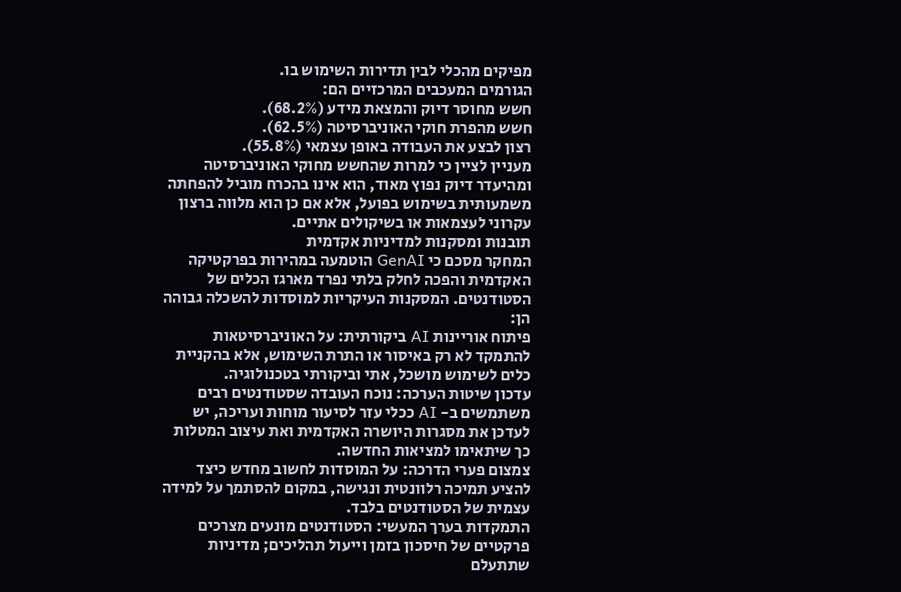מפיקים מהכלי לבין תדירות השימוש בו.
הגורמים המעכבים המרכזיים הם:
חשש מחוסר דיוק והמצאת מידע (68.2%).
חשש מהפרת חוקי האוניברסיטה (62.5%).
רצון לבצע את העבודה באופן עצמאי (55.8%).
מעניין לציין כי למרות שהחשש מחוקי האוניברסיטה ומהיעדר דיוק נפוץ מאוד, הוא אינו בהכרח מוביל להפחתה משמעותית בשימוש בפועל, אלא אם כן הוא מלווה ברצון עקרוני לעצמאות או בשיקולים אתיים.
תובנות ומסקנות למדיניות אקדמית
המחקר מסכם כי GenAI הוטמעה במהירות בפרקטיקה האקדמית והפכה לחלק בלתי נפרד מארגז הכלים של הסטודנטים. המסקנות העיקריות למוסדות להשכלה גבוהה הן:
פיתוח אוריינות AI ביקורתית: על האוניברסיטאות להתמקד לא רק באיסור או התרת השימוש, אלא בהקניית כלים לשימוש מושכל, אתי וביקורתי בטכנולוגיה.
עדכון שיטות הערכה: נוכח העובדה שסטודנטים רבים משתמשים ב- AI ככלי עזר לסיעור מוחות ועריכה, יש לעדכן את מסגרות היושרה האקדמית ואת עיצוב המטלות כך שיתאימו למציאות החדשה.
צמצום פערי הדרכה: על המוסדות לחשוב מחדש כיצד להציע תמיכה רלוונטית ונגישה, במקום להסתמך על למידה עצמית של הסטודנטים בלבד.
התמקדות בערך המעשי: הסטודנטים מונעים מצרכים פרקטיים של חיסכון בזמן וייעול תהליכים; מדיניות שתתעלם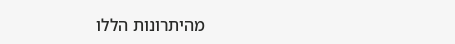מהיתרונות הללו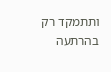ותתמקד רק בהרתעה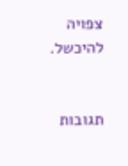צפויה להיכשל.


תגובות